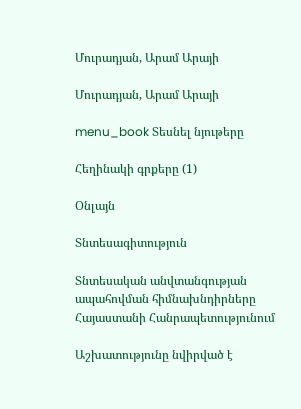Մուրադյան, Արամ Արայի

Մուրադյան, Արամ Արայի

menu_book Տեսնել նյութերը

Հեղինակի գրքերը (1)

Օնլայն

Տնտեսագիտություն

Տնտեսական անվտանգության ապահովման հիմնախնդիրները Հայաստանի Հանրապետությունում

Աշխատությունը նվիրված է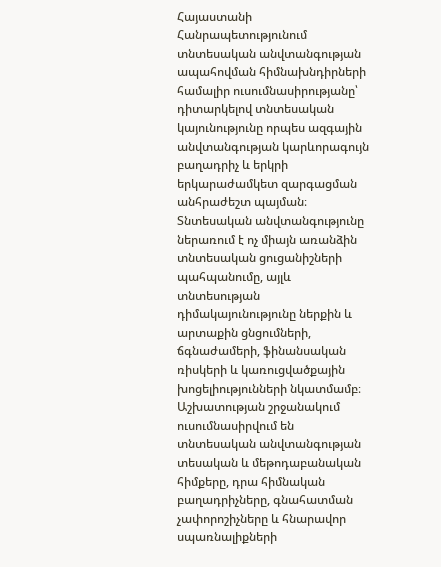Հայաստանի Հանրապետությունում տնտեսական անվտանգության ապահովման հիմնախնդիրների համալիր ուսումնասիրությանը՝ դիտարկելով տնտեսական կայունությունը որպես ազգային անվտանգության կարևորագույն բաղադրիչ և երկրի երկարաժամկետ զարգացման անհրաժեշտ պայման։ Տնտեսական անվտանգությունը ներառում է ոչ միայն առանձին տնտեսական ցուցանիշների պահպանումը, այլև տնտեսության դիմակայունությունը ներքին և արտաքին ցնցումների, ճգնաժամերի, ֆինանսական ռիսկերի և կառուցվածքային խոցելիությունների նկատմամբ։ Աշխատության շրջանակում ուսումնասիրվում են տնտեսական անվտանգության տեսական և մեթոդաբանական հիմքերը, դրա հիմնական բաղադրիչները, գնահատման չափորոշիչները և հնարավոր սպառնալիքների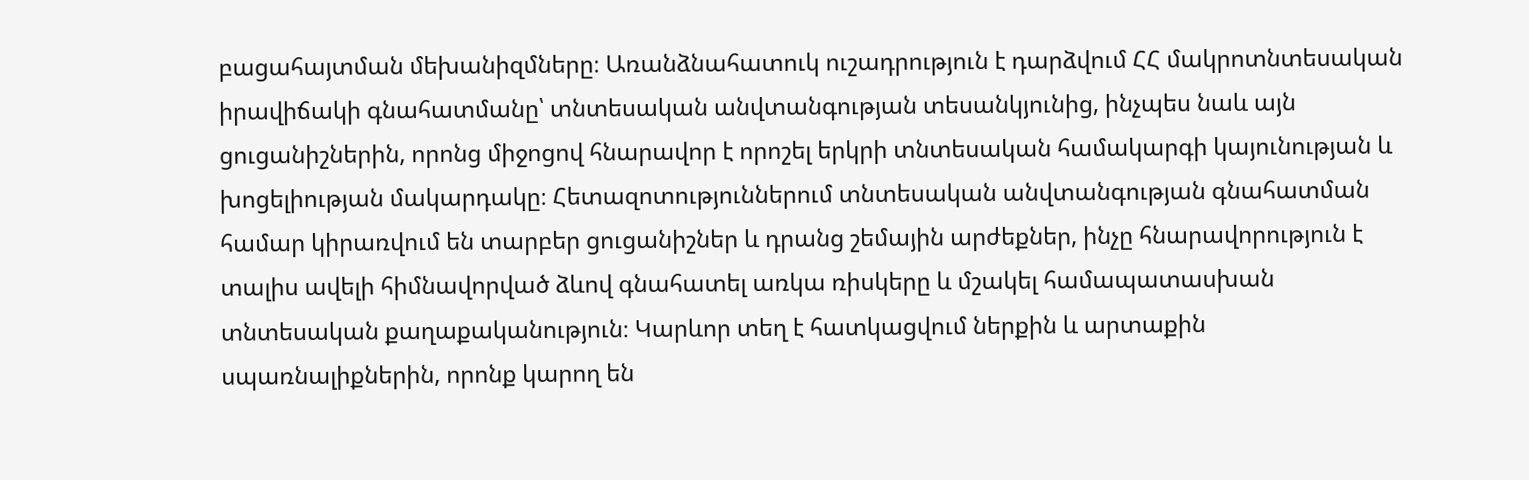բացահայտման մեխանիզմները։ Առանձնահատուկ ուշադրություն է դարձվում ՀՀ մակրոտնտեսական իրավիճակի գնահատմանը՝ տնտեսական անվտանգության տեսանկյունից, ինչպես նաև այն ցուցանիշներին, որոնց միջոցով հնարավոր է որոշել երկրի տնտեսական համակարգի կայունության և խոցելիության մակարդակը։ Հետազոտություններում տնտեսական անվտանգության գնահատման համար կիրառվում են տարբեր ցուցանիշներ և դրանց շեմային արժեքներ, ինչը հնարավորություն է տալիս ավելի հիմնավորված ձևով գնահատել առկա ռիսկերը և մշակել համապատասխան տնտեսական քաղաքականություն։ Կարևոր տեղ է հատկացվում ներքին և արտաքին սպառնալիքներին, որոնք կարող են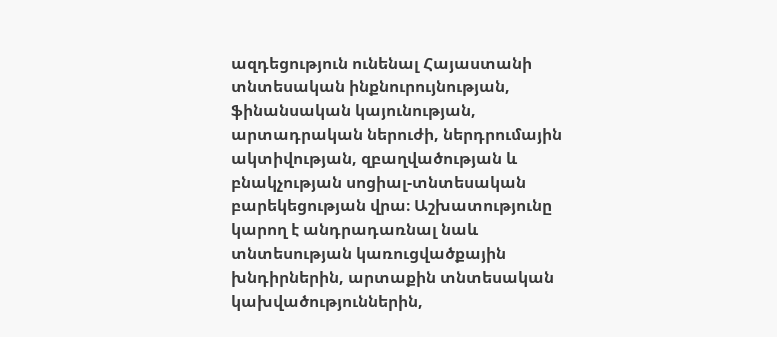ազդեցություն ունենալ Հայաստանի տնտեսական ինքնուրույնության, ֆինանսական կայունության, արտադրական ներուժի, ներդրումային ակտիվության, զբաղվածության և բնակչության սոցիալ-տնտեսական բարեկեցության վրա։ Աշխատությունը կարող է անդրադառնալ նաև տնտեսության կառուցվածքային խնդիրներին, արտաքին տնտեսական կախվածություններին,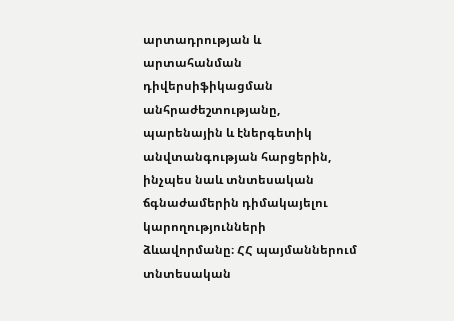արտադրության և արտահանման դիվերսիֆիկացման անհրաժեշտությանը, պարենային և էներգետիկ անվտանգության հարցերին, ինչպես նաև տնտեսական ճգնաժամերին դիմակայելու կարողությունների ձևավորմանը։ ՀՀ պայմաններում տնտեսական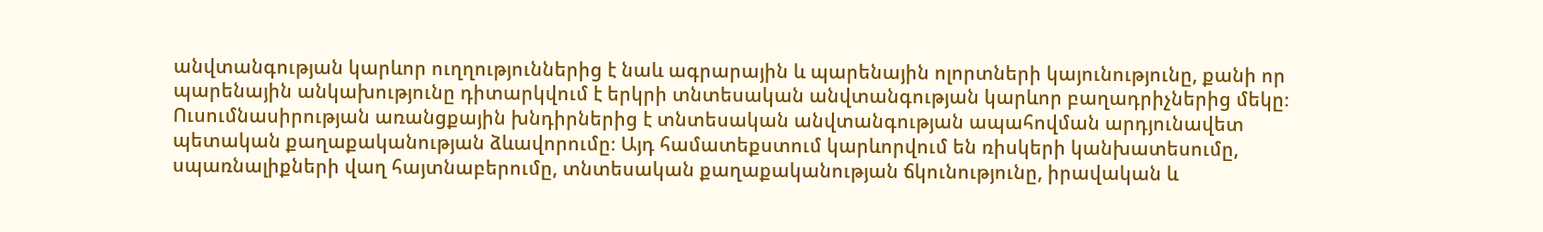անվտանգության կարևոր ուղղություններից է նաև ագրարային և պարենային ոլորտների կայունությունը, քանի որ պարենային անկախությունը դիտարկվում է երկրի տնտեսական անվտանգության կարևոր բաղադրիչներից մեկը։ Ուսումնասիրության առանցքային խնդիրներից է տնտեսական անվտանգության ապահովման արդյունավետ պետական քաղաքականության ձևավորումը։ Այդ համատեքստում կարևորվում են ռիսկերի կանխատեսումը, սպառնալիքների վաղ հայտնաբերումը, տնտեսական քաղաքականության ճկունությունը, իրավական և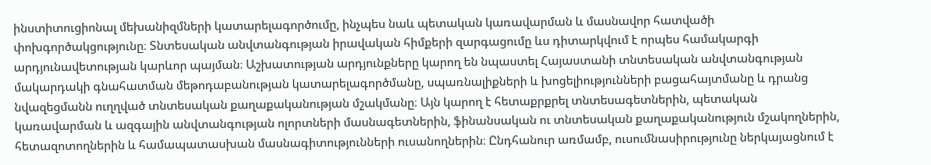ինստիտուցիոնալ մեխանիզմների կատարելագործումը, ինչպես նաև պետական կառավարման և մասնավոր հատվածի փոխգործակցությունը։ Տնտեսական անվտանգության իրավական հիմքերի զարգացումը ևս դիտարկվում է որպես համակարգի արդյունավետության կարևոր պայման։ Աշխատության արդյունքները կարող են նպաստել Հայաստանի տնտեսական անվտանգության մակարդակի գնահատման մեթոդաբանության կատարելագործմանը, սպառնալիքների և խոցելիությունների բացահայտմանը և դրանց նվազեցմանն ուղղված տնտեսական քաղաքականության մշակմանը։ Այն կարող է հետաքրքրել տնտեսագետներին, պետական կառավարման և ազգային անվտանգության ոլորտների մասնագետներին, ֆինանսական ու տնտեսական քաղաքականություն մշակողներին, հետազոտողներին և համապատասխան մասնագիտությունների ուսանողներին։ Ընդհանուր առմամբ, ուսումնասիրությունը ներկայացնում է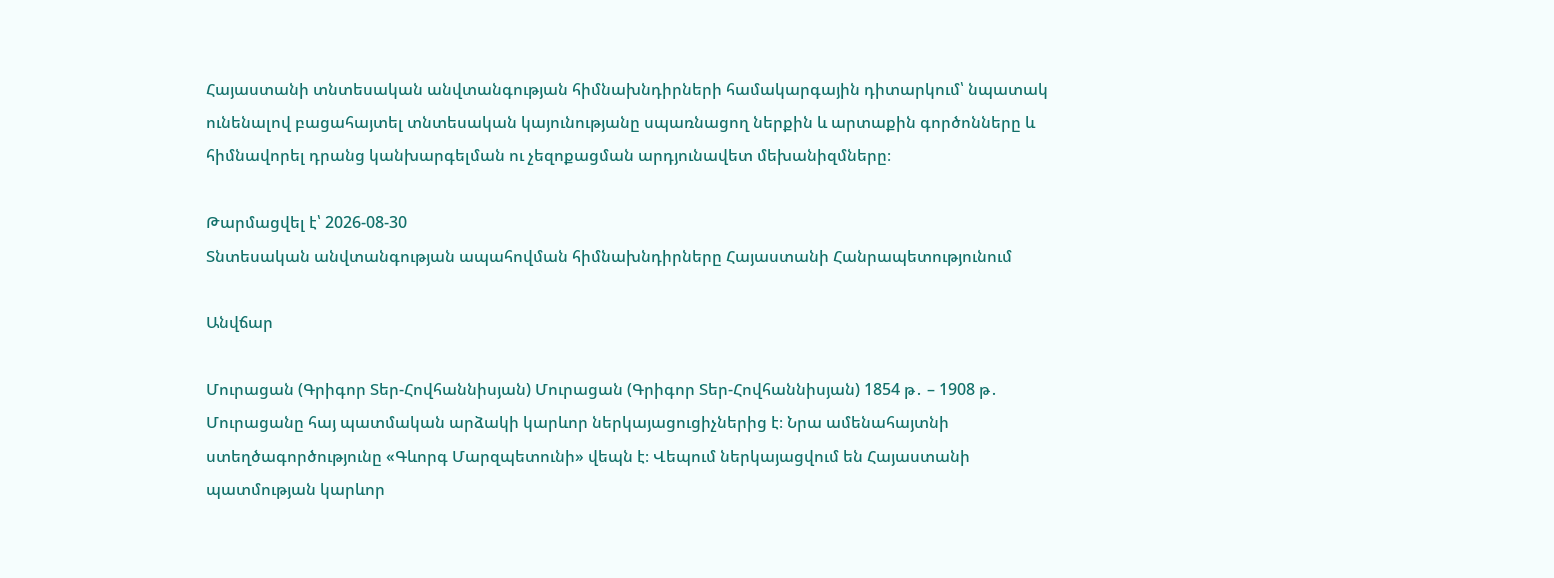Հայաստանի տնտեսական անվտանգության հիմնախնդիրների համակարգային դիտարկում՝ նպատակ ունենալով բացահայտել տնտեսական կայունությանը սպառնացող ներքին և արտաքին գործոնները և հիմնավորել դրանց կանխարգելման ու չեզոքացման արդյունավետ մեխանիզմները։

Թարմացվել է՝ 2026-08-30
Տնտեսական անվտանգության ապահովման հիմնախնդիրները Հայաստանի Հանրապետությունում

Անվճար

Մուրացան (Գրիգոր Տեր-Հովհաննիսյան) Մուրացան (Գրիգոր Տեր-Հովհաննիսյան) 1854 թ․ – 1908 թ․ Մուրացանը հայ պատմական արձակի կարևոր ներկայացուցիչներից է։ Նրա ամենահայտնի ստեղծագործությունը «Գևորգ Մարզպետունի» վեպն է։ Վեպում ներկայացվում են Հայաստանի պատմության կարևոր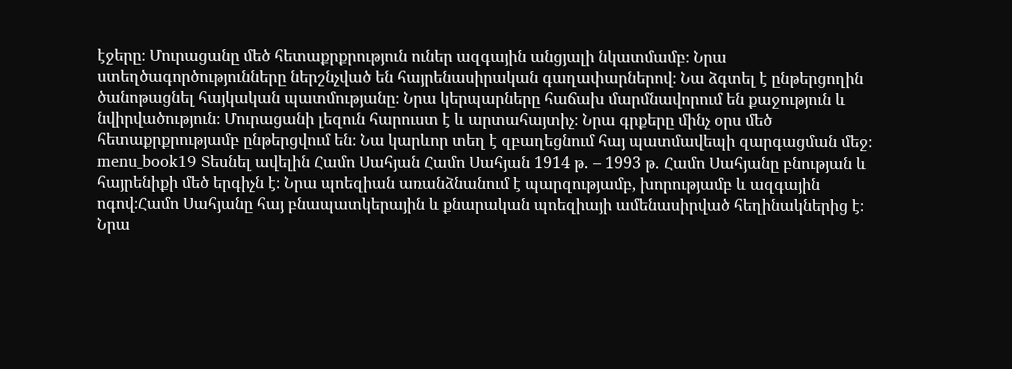էջերը։ Մուրացանը մեծ հետաքրքրություն ուներ ազգային անցյալի նկատմամբ։ Նրա ստեղծագործությունները ներշնչված են հայրենասիրական գաղափարներով։ Նա ձգտել է ընթերցողին ծանոթացնել հայկական պատմությանը։ Նրա կերպարները հաճախ մարմնավորում են քաջություն և նվիրվածություն։ Մուրացանի լեզուն հարուստ է և արտահայտիչ։ Նրա գրքերը մինչ օրս մեծ հետաքրքրությամբ ընթերցվում են։ Նա կարևոր տեղ է զբաղեցնում հայ պատմավեպի զարգացման մեջ։ menu_book19 Տեսնել ավելին Համո Սահյան Համո Սահյան 1914 թ․ – 1993 թ․ Համո Սահյանը բնության և հայրենիքի մեծ երգիչն է։ Նրա պոեզիան առանձնանում է պարզությամբ, խորությամբ և ազգային ոգով։Համո Սահյանը հայ բնապատկերային և քնարական պոեզիայի ամենասիրված հեղինակներից է։ Նրա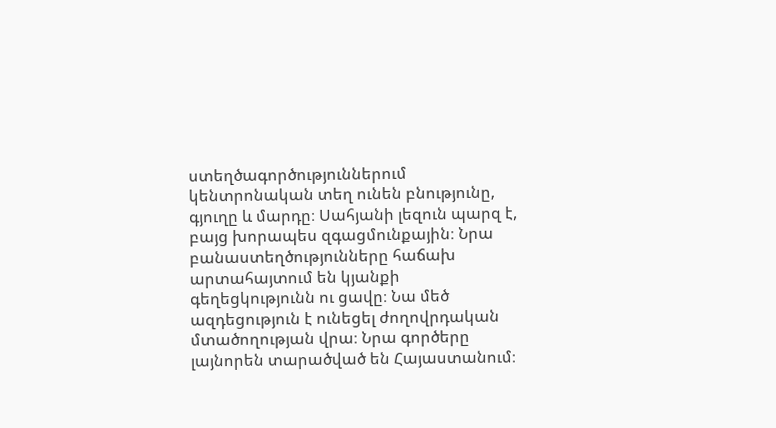ստեղծագործություններում կենտրոնական տեղ ունեն բնությունը, գյուղը և մարդը։ Սահյանի լեզուն պարզ է, բայց խորապես զգացմունքային։ Նրա բանաստեղծությունները հաճախ արտահայտում են կյանքի գեղեցկությունն ու ցավը։ Նա մեծ ազդեցություն է ունեցել ժողովրդական մտածողության վրա։ Նրա գործերը լայնորեն տարածված են Հայաստանում։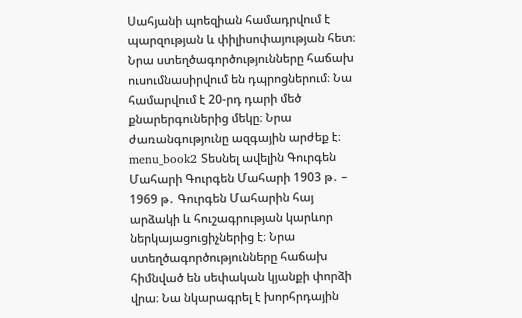Սահյանի պոեզիան համադրվում է պարզության և փիլիսոփայության հետ։ Նրա ստեղծագործությունները հաճախ ուսումնասիրվում են դպրոցներում։ Նա համարվում է 20-րդ դարի մեծ քնարերգուներից մեկը։ Նրա ժառանգությունը ազգային արժեք է։ menu_book2 Տեսնել ավելին Գուրգեն Մահարի Գուրգեն Մահարի 1903 թ․ – 1969 թ․ Գուրգեն Մահարին հայ արձակի և հուշագրության կարևոր ներկայացուցիչներից է։ Նրա ստեղծագործությունները հաճախ հիմնված են սեփական կյանքի փորձի վրա։ Նա նկարագրել է խորհրդային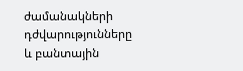ժամանակների դժվարությունները և բանտային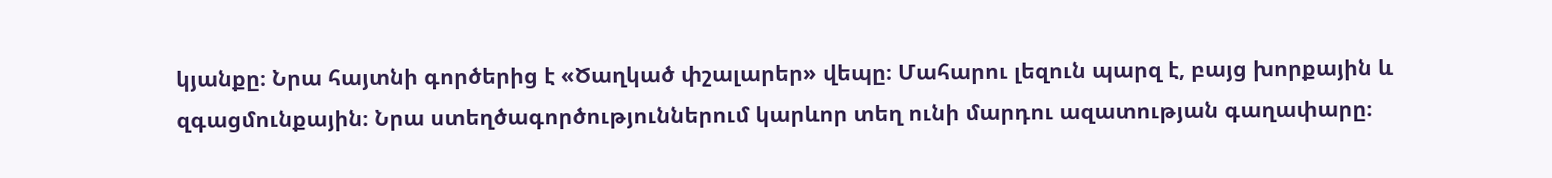կյանքը։ Նրա հայտնի գործերից է «Ծաղկած փշալարեր» վեպը։ Մահարու լեզուն պարզ է, բայց խորքային և զգացմունքային։ Նրա ստեղծագործություններում կարևոր տեղ ունի մարդու ազատության գաղափարը։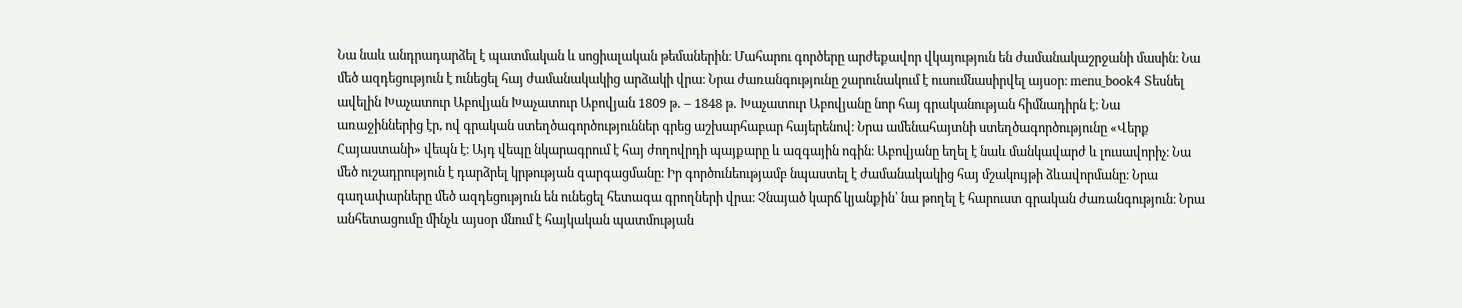Նա նաև անդրադարձել է պատմական և սոցիալական թեմաներին։ Մահարու գործերը արժեքավոր վկայություն են ժամանակաշրջանի մասին։ Նա մեծ ազդեցություն է ունեցել հայ ժամանակակից արձակի վրա։ Նրա ժառանգությունը շարունակում է ուսումնասիրվել այսօր։ menu_book4 Տեսնել ավելին Խաչատուր Աբովյան Խաչատուր Աբովյան 1809 թ․ – 1848 թ․ Խաչատուր Աբովյանը նոր հայ գրականության հիմնադիրն է։ Նա առաջիններից էր, ով գրական ստեղծագործություններ գրեց աշխարհաբար հայերենով։ Նրա ամենահայտնի ստեղծագործությունը «Վերք Հայաստանի» վեպն է։ Այդ վեպը նկարագրում է հայ ժողովրդի պայքարը և ազգային ոգին։ Աբովյանը եղել է նաև մանկավարժ և լուսավորիչ։ Նա մեծ ուշադրություն է դարձրել կրթության զարգացմանը։ Իր գործունեությամբ նպաստել է ժամանակակից հայ մշակույթի ձևավորմանը։ Նրա գաղափարները մեծ ազդեցություն են ունեցել հետագա գրողների վրա։ Չնայած կարճ կյանքին՝ նա թողել է հարուստ գրական ժառանգություն։ Նրա անհետացումը մինչև այսօր մնում է հայկական պատմության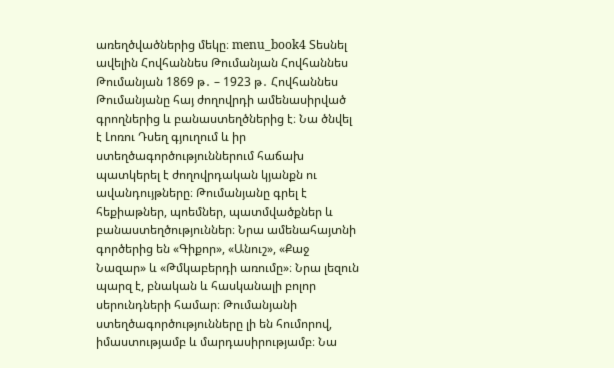առեղծվածներից մեկը։ menu_book4 Տեսնել ավելին Հովհաննես Թումանյան Հովհաննես Թումանյան 1869 թ․ – 1923 թ․ Հովհաննես Թումանյանը հայ ժողովրդի ամենասիրված գրողներից և բանաստեղծներից է։ Նա ծնվել է Լոռու Դսեղ գյուղում և իր ստեղծագործություններում հաճախ պատկերել է ժողովրդական կյանքն ու ավանդույթները։ Թումանյանը գրել է հեքիաթներ, պոեմներ, պատմվածքներ և բանաստեղծություններ։ Նրա ամենահայտնի գործերից են «Գիքոր», «Անուշ», «Քաջ Նազար» և «Թմկաբերդի առումը»։ Նրա լեզուն պարզ է, բնական և հասկանալի բոլոր սերունդների համար։ Թումանյանի ստեղծագործությունները լի են հումորով, իմաստությամբ և մարդասիրությամբ։ Նա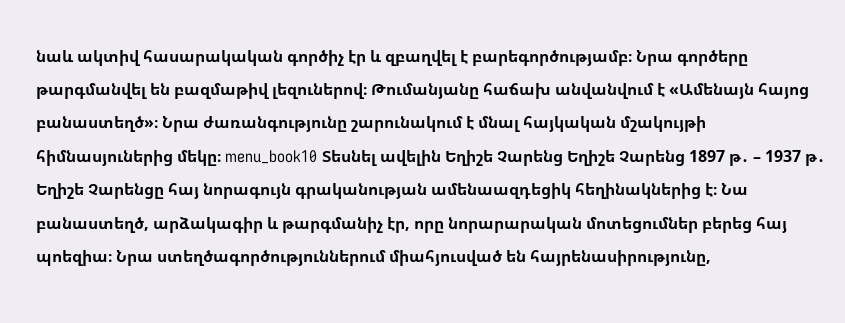նաև ակտիվ հասարակական գործիչ էր և զբաղվել է բարեգործությամբ։ Նրա գործերը թարգմանվել են բազմաթիվ լեզուներով։ Թումանյանը հաճախ անվանվում է «Ամենայն հայոց բանաստեղծ»։ Նրա ժառանգությունը շարունակում է մնալ հայկական մշակույթի հիմնասյուներից մեկը։ menu_book10 Տեսնել ավելին Եղիշե Չարենց Եղիշե Չարենց 1897 թ․ – 1937 թ․ Եղիշե Չարենցը հայ նորագույն գրականության ամենաազդեցիկ հեղինակներից է։ Նա բանաստեղծ, արձակագիր և թարգմանիչ էր, որը նորարարական մոտեցումներ բերեց հայ պոեզիա։ Նրա ստեղծագործություններում միահյուսված են հայրենասիրությունը,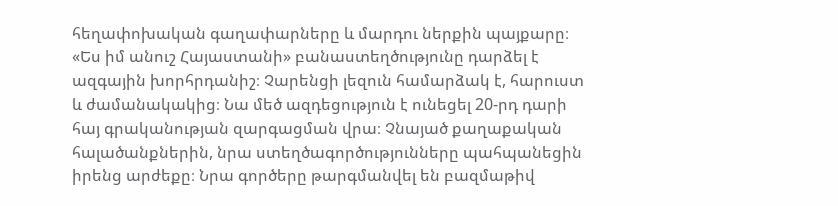հեղափոխական գաղափարները և մարդու ներքին պայքարը։ «Ես իմ անուշ Հայաստանի» բանաստեղծությունը դարձել է ազգային խորհրդանիշ։ Չարենցի լեզուն համարձակ է, հարուստ և ժամանակակից։ Նա մեծ ազդեցություն է ունեցել 20-րդ դարի հայ գրականության զարգացման վրա։ Չնայած քաղաքական հալածանքներին, նրա ստեղծագործությունները պահպանեցին իրենց արժեքը։ Նրա գործերը թարգմանվել են բազմաթիվ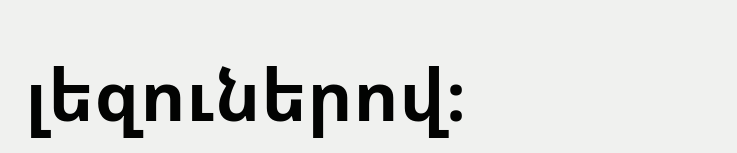լեզուներով։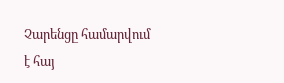Չարենցը համարվում է հայ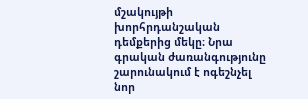մշակույթի խորհրդանշական դեմքերից մեկը։ Նրա գրական ժառանգությունը շարունակում է ոգեշնչել նոր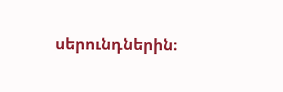սերունդներին։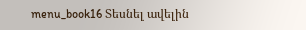menu_book16 Տեսնել ավելին